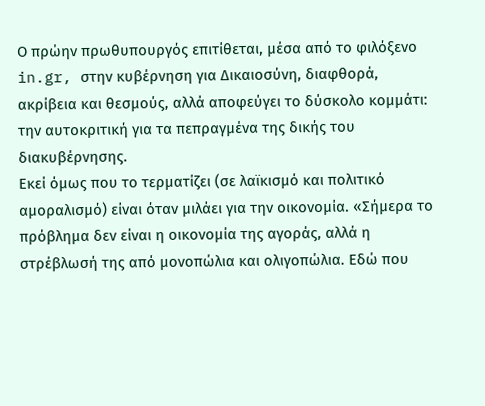Ο πρώην πρωθυπουργός επιτίθεται, μέσα από το φιλόξενο in.gr, στην κυβέρνηση για Δικαιοσύνη, διαφθορά, ακρίβεια και θεσμούς, αλλά αποφεύγει το δύσκολο κομμάτι: την αυτοκριτική για τα πεπραγμένα της δικής του διακυβέρνησης.
Εκεί όμως που το τερματίζει (σε λαϊκισμό και πολιτικό αμοραλισμό) είναι όταν μιλάει για την οικονομία. «Σήμερα το πρόβλημα δεν είναι η οικονομία της αγοράς, αλλά η στρέβλωσή της από μονοπώλια και ολιγοπώλια. Εδώ που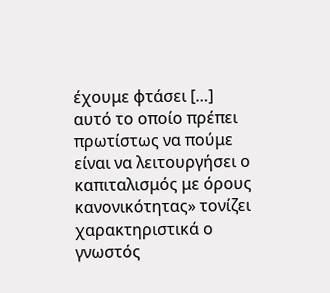έχουμε φτάσει […] αυτό το οποίο πρέπει πρωτίστως να πούμε είναι να λειτουργήσει ο καπιταλισμός με όρους κανονικότητας» τονίζει χαρακτηριστικά ο γνωστός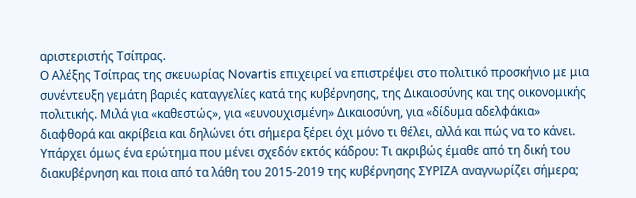αριστεριστής Τσίπρας.
Ο Αλέξης Τσίπρας της σκευωρίας Novartis επιχειρεί να επιστρέψει στο πολιτικό προσκήνιο με μια συνέντευξη γεμάτη βαριές καταγγελίες κατά της κυβέρνησης, της Δικαιοσύνης και της οικονομικής πολιτικής. Μιλά για «καθεστώς», για «ευνουχισμένη» Δικαιοσύνη, για «δίδυμα αδελφάκια» διαφθορά και ακρίβεια και δηλώνει ότι σήμερα ξέρει όχι μόνο τι θέλει, αλλά και πώς να το κάνει. Υπάρχει όμως ένα ερώτημα που μένει σχεδόν εκτός κάδρου: Τι ακριβώς έμαθε από τη δική του διακυβέρνηση και ποια από τα λάθη του 2015-2019 της κυβέρνησης ΣΥΡΙΖΑ αναγνωρίζει σήμερα;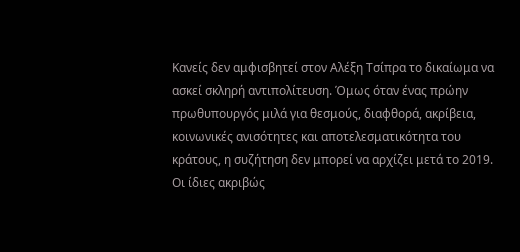Κανείς δεν αμφισβητεί στον Αλέξη Τσίπρα το δικαίωμα να ασκεί σκληρή αντιπολίτευση. Όμως όταν ένας πρώην πρωθυπουργός μιλά για θεσμούς, διαφθορά, ακρίβεια, κοινωνικές ανισότητες και αποτελεσματικότητα του κράτους, η συζήτηση δεν μπορεί να αρχίζει μετά το 2019. Οι ίδιες ακριβώς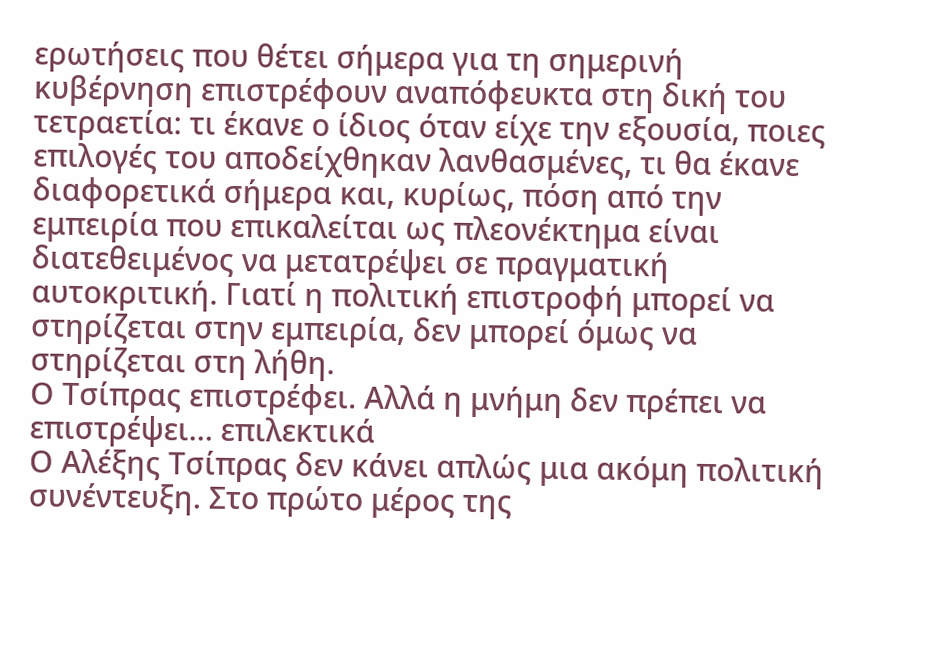ερωτήσεις που θέτει σήμερα για τη σημερινή κυβέρνηση επιστρέφουν αναπόφευκτα στη δική του τετραετία: τι έκανε ο ίδιος όταν είχε την εξουσία, ποιες επιλογές του αποδείχθηκαν λανθασμένες, τι θα έκανε διαφορετικά σήμερα και, κυρίως, πόση από την εμπειρία που επικαλείται ως πλεονέκτημα είναι διατεθειμένος να μετατρέψει σε πραγματική αυτοκριτική. Γιατί η πολιτική επιστροφή μπορεί να στηρίζεται στην εμπειρία, δεν μπορεί όμως να στηρίζεται στη λήθη.
Ο Τσίπρας επιστρέφει. Αλλά η μνήμη δεν πρέπει να επιστρέψει… επιλεκτικά
Ο Αλέξης Τσίπρας δεν κάνει απλώς μια ακόμη πολιτική συνέντευξη. Στο πρώτο μέρος της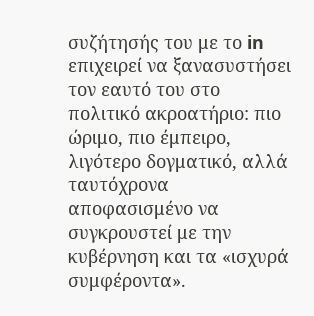συζήτησής του με το in επιχειρεί να ξανασυστήσει τον εαυτό του στο πολιτικό ακροατήριο: πιο ώριμο, πιο έμπειρο, λιγότερο δογματικό, αλλά ταυτόχρονα αποφασισμένο να συγκρουστεί με την κυβέρνηση και τα «ισχυρά συμφέροντα».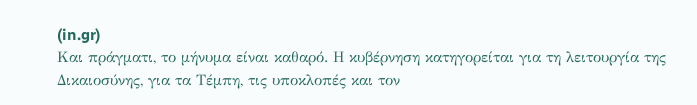(in.gr)
Και πράγματι, το μήνυμα είναι καθαρό. Η κυβέρνηση κατηγορείται για τη λειτουργία της Δικαιοσύνης, για τα Τέμπη, τις υποκλοπές και τον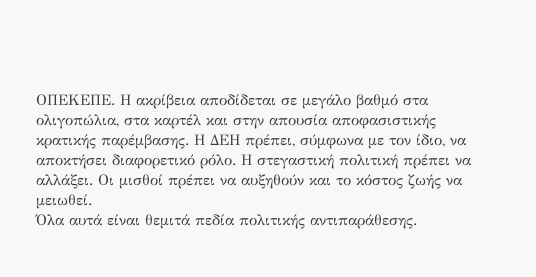ΟΠΕΚΕΠΕ. Η ακρίβεια αποδίδεται σε μεγάλο βαθμό στα ολιγοπώλια, στα καρτέλ και στην απουσία αποφασιστικής κρατικής παρέμβασης. Η ΔΕΗ πρέπει, σύμφωνα με τον ίδιο, να αποκτήσει διαφορετικό ρόλο. Η στεγαστική πολιτική πρέπει να αλλάξει. Οι μισθοί πρέπει να αυξηθούν και το κόστος ζωής να μειωθεί.
Όλα αυτά είναι θεμιτά πεδία πολιτικής αντιπαράθεσης.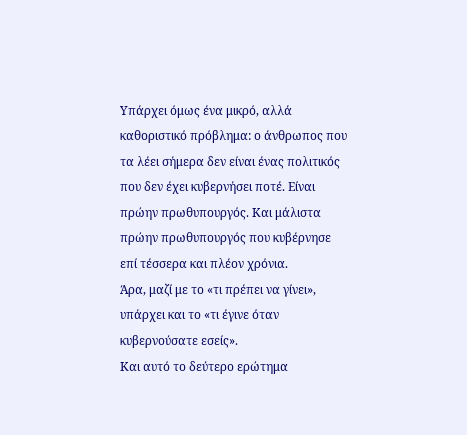Υπάρχει όμως ένα μικρό, αλλά καθοριστικό πρόβλημα: ο άνθρωπος που τα λέει σήμερα δεν είναι ένας πολιτικός που δεν έχει κυβερνήσει ποτέ. Είναι πρώην πρωθυπουργός. Και μάλιστα πρώην πρωθυπουργός που κυβέρνησε επί τέσσερα και πλέον χρόνια.
Άρα, μαζί με το «τι πρέπει να γίνει», υπάρχει και το «τι έγινε όταν κυβερνούσατε εσείς».
Και αυτό το δεύτερο ερώτημα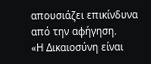απουσιάζει επικίνδυνα από την αφήγηση.
«Η Δικαιοσύνη είναι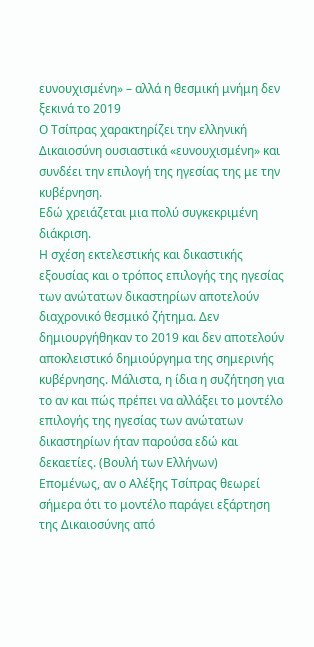ευνουχισμένη» – αλλά η θεσμική μνήμη δεν ξεκινά το 2019
Ο Τσίπρας χαρακτηρίζει την ελληνική Δικαιοσύνη ουσιαστικά «ευνουχισμένη» και συνδέει την επιλογή της ηγεσίας της με την κυβέρνηση.
Εδώ χρειάζεται μια πολύ συγκεκριμένη διάκριση.
Η σχέση εκτελεστικής και δικαστικής εξουσίας και ο τρόπος επιλογής της ηγεσίας των ανώτατων δικαστηρίων αποτελούν διαχρονικό θεσμικό ζήτημα. Δεν δημιουργήθηκαν το 2019 και δεν αποτελούν αποκλειστικό δημιούργημα της σημερινής κυβέρνησης. Μάλιστα, η ίδια η συζήτηση για το αν και πώς πρέπει να αλλάξει το μοντέλο επιλογής της ηγεσίας των ανώτατων δικαστηρίων ήταν παρούσα εδώ και δεκαετίες. (Βουλή των Ελλήνων)
Επομένως, αν ο Αλέξης Τσίπρας θεωρεί σήμερα ότι το μοντέλο παράγει εξάρτηση της Δικαιοσύνης από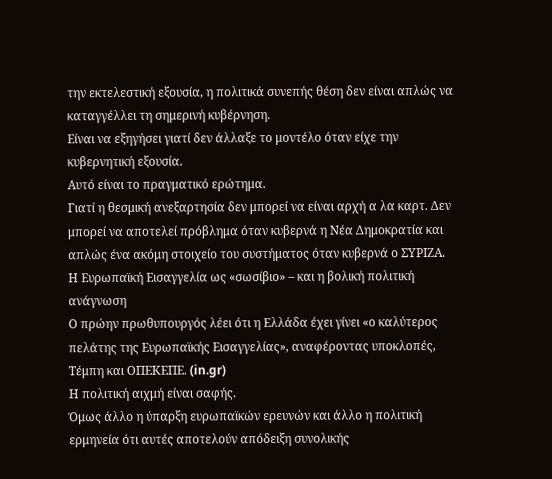την εκτελεστική εξουσία, η πολιτικά συνεπής θέση δεν είναι απλώς να καταγγέλλει τη σημερινή κυβέρνηση.
Είναι να εξηγήσει γιατί δεν άλλαξε το μοντέλο όταν είχε την κυβερνητική εξουσία.
Αυτό είναι το πραγματικό ερώτημα.
Γιατί η θεσμική ανεξαρτησία δεν μπορεί να είναι αρχή α λα καρτ. Δεν μπορεί να αποτελεί πρόβλημα όταν κυβερνά η Νέα Δημοκρατία και απλώς ένα ακόμη στοιχείο του συστήματος όταν κυβερνά ο ΣΥΡΙΖΑ.
Η Ευρωπαϊκή Εισαγγελία ως «σωσίβιο» – και η βολική πολιτική ανάγνωση
Ο πρώην πρωθυπουργός λέει ότι η Ελλάδα έχει γίνει «ο καλύτερος πελάτης της Ευρωπαϊκής Εισαγγελίας», αναφέροντας υποκλοπές, Τέμπη και ΟΠΕΚΕΠΕ. (in.gr)
Η πολιτική αιχμή είναι σαφής.
Όμως άλλο η ύπαρξη ευρωπαϊκών ερευνών και άλλο η πολιτική ερμηνεία ότι αυτές αποτελούν απόδειξη συνολικής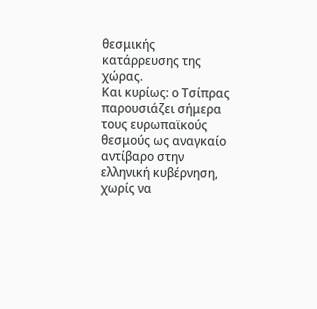θεσμικής κατάρρευσης της χώρας.
Και κυρίως: ο Τσίπρας παρουσιάζει σήμερα τους ευρωπαϊκούς θεσμούς ως αναγκαίο αντίβαρο στην ελληνική κυβέρνηση, χωρίς να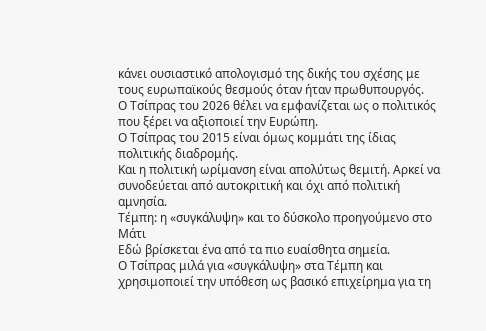κάνει ουσιαστικό απολογισμό της δικής του σχέσης με τους ευρωπαϊκούς θεσμούς όταν ήταν πρωθυπουργός.
Ο Τσίπρας του 2026 θέλει να εμφανίζεται ως ο πολιτικός που ξέρει να αξιοποιεί την Ευρώπη.
Ο Τσίπρας του 2015 είναι όμως κομμάτι της ίδιας πολιτικής διαδρομής.
Και η πολιτική ωρίμανση είναι απολύτως θεμιτή. Αρκεί να συνοδεύεται από αυτοκριτική και όχι από πολιτική αμνησία.
Τέμπη: η «συγκάλυψη» και το δύσκολο προηγούμενο στο Μάτι
Εδώ βρίσκεται ένα από τα πιο ευαίσθητα σημεία.
Ο Τσίπρας μιλά για «συγκάλυψη» στα Τέμπη και χρησιμοποιεί την υπόθεση ως βασικό επιχείρημα για τη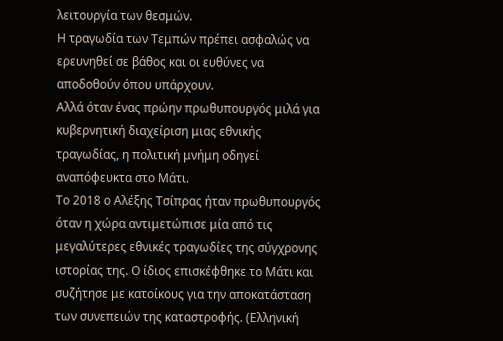λειτουργία των θεσμών.
Η τραγωδία των Τεμπών πρέπει ασφαλώς να ερευνηθεί σε βάθος και οι ευθύνες να αποδοθούν όπου υπάρχουν.
Αλλά όταν ένας πρώην πρωθυπουργός μιλά για κυβερνητική διαχείριση μιας εθνικής τραγωδίας, η πολιτική μνήμη οδηγεί αναπόφευκτα στο Μάτι.
Το 2018 ο Αλέξης Τσίπρας ήταν πρωθυπουργός όταν η χώρα αντιμετώπισε μία από τις μεγαλύτερες εθνικές τραγωδίες της σύγχρονης ιστορίας της. Ο ίδιος επισκέφθηκε το Μάτι και συζήτησε με κατοίκους για την αποκατάσταση των συνεπειών της καταστροφής. (Ελληνική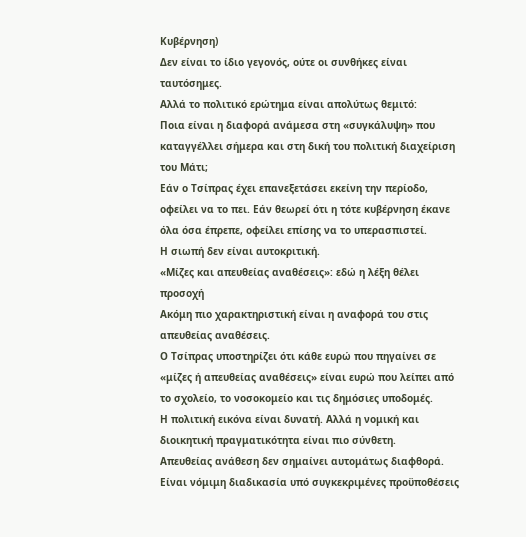Κυβέρνηση)
Δεν είναι το ίδιο γεγονός, ούτε οι συνθήκες είναι ταυτόσημες.
Αλλά το πολιτικό ερώτημα είναι απολύτως θεμιτό:
Ποια είναι η διαφορά ανάμεσα στη «συγκάλυψη» που καταγγέλλει σήμερα και στη δική του πολιτική διαχείριση του Μάτι;
Εάν ο Τσίπρας έχει επανεξετάσει εκείνη την περίοδο, οφείλει να το πει. Εάν θεωρεί ότι η τότε κυβέρνηση έκανε όλα όσα έπρεπε, οφείλει επίσης να το υπερασπιστεί.
Η σιωπή δεν είναι αυτοκριτική.
«Μίζες και απευθείας αναθέσεις»: εδώ η λέξη θέλει προσοχή
Ακόμη πιο χαρακτηριστική είναι η αναφορά του στις απευθείας αναθέσεις.
Ο Τσίπρας υποστηρίζει ότι κάθε ευρώ που πηγαίνει σε «μίζες ή απευθείας αναθέσεις» είναι ευρώ που λείπει από το σχολείο, το νοσοκομείο και τις δημόσιες υποδομές.
Η πολιτική εικόνα είναι δυνατή. Αλλά η νομική και διοικητική πραγματικότητα είναι πιο σύνθετη.
Απευθείας ανάθεση δεν σημαίνει αυτομάτως διαφθορά. Είναι νόμιμη διαδικασία υπό συγκεκριμένες προϋποθέσεις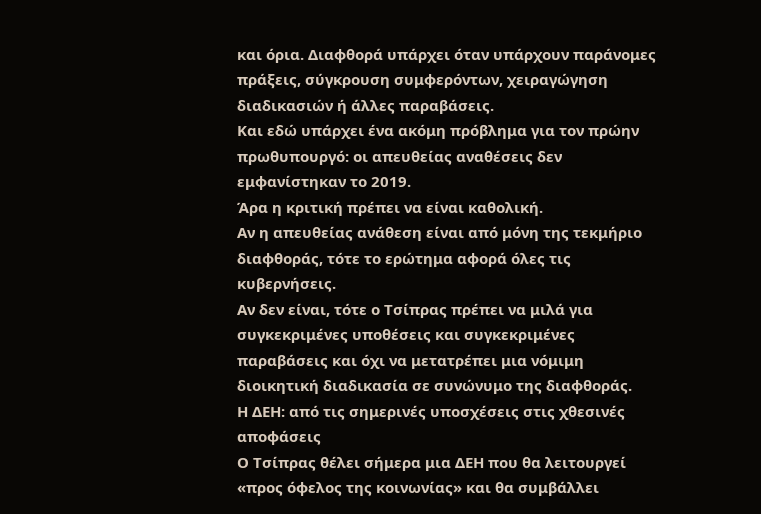και όρια. Διαφθορά υπάρχει όταν υπάρχουν παράνομες πράξεις, σύγκρουση συμφερόντων, χειραγώγηση διαδικασιών ή άλλες παραβάσεις.
Και εδώ υπάρχει ένα ακόμη πρόβλημα για τον πρώην πρωθυπουργό: οι απευθείας αναθέσεις δεν εμφανίστηκαν το 2019.
Άρα η κριτική πρέπει να είναι καθολική.
Αν η απευθείας ανάθεση είναι από μόνη της τεκμήριο διαφθοράς, τότε το ερώτημα αφορά όλες τις κυβερνήσεις.
Αν δεν είναι, τότε ο Τσίπρας πρέπει να μιλά για συγκεκριμένες υποθέσεις και συγκεκριμένες παραβάσεις και όχι να μετατρέπει μια νόμιμη διοικητική διαδικασία σε συνώνυμο της διαφθοράς.
Η ΔΕΗ: από τις σημερινές υποσχέσεις στις χθεσινές αποφάσεις
Ο Τσίπρας θέλει σήμερα μια ΔΕΗ που θα λειτουργεί «προς όφελος της κοινωνίας» και θα συμβάλλει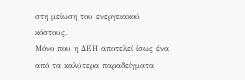στη μείωση του ενεργειακού κόστους.
Μόνο που η ΔΕΗ αποτελεί ίσως ένα από τα καλύτερα παραδείγματα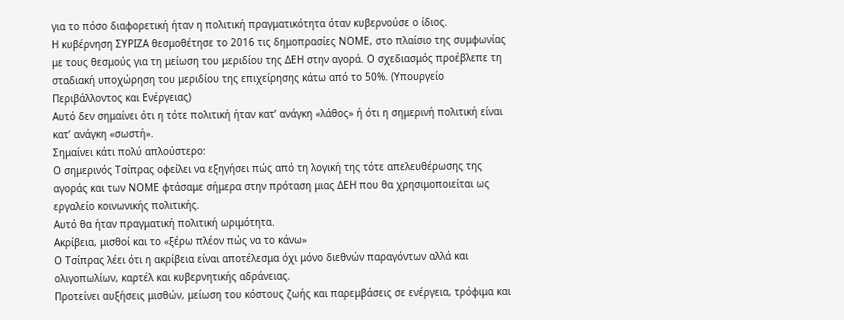για το πόσο διαφορετική ήταν η πολιτική πραγματικότητα όταν κυβερνούσε ο ίδιος.
Η κυβέρνηση ΣΥΡΙΖΑ θεσμοθέτησε το 2016 τις δημοπρασίες ΝΟΜΕ, στο πλαίσιο της συμφωνίας με τους θεσμούς για τη μείωση του μεριδίου της ΔΕΗ στην αγορά. Ο σχεδιασμός προέβλεπε τη σταδιακή υποχώρηση του μεριδίου της επιχείρησης κάτω από το 50%. (Υπουργείο Περιβάλλοντος και Ενέργειας)
Αυτό δεν σημαίνει ότι η τότε πολιτική ήταν κατ’ ανάγκη «λάθος» ή ότι η σημερινή πολιτική είναι κατ’ ανάγκη «σωστή».
Σημαίνει κάτι πολύ απλούστερο:
Ο σημερινός Τσίπρας οφείλει να εξηγήσει πώς από τη λογική της τότε απελευθέρωσης της αγοράς και των ΝΟΜΕ φτάσαμε σήμερα στην πρόταση μιας ΔΕΗ που θα χρησιμοποιείται ως εργαλείο κοινωνικής πολιτικής.
Αυτό θα ήταν πραγματική πολιτική ωριμότητα.
Ακρίβεια, μισθοί και το «ξέρω πλέον πώς να το κάνω»
Ο Τσίπρας λέει ότι η ακρίβεια είναι αποτέλεσμα όχι μόνο διεθνών παραγόντων αλλά και ολιγοπωλίων, καρτέλ και κυβερνητικής αδράνειας.
Προτείνει αυξήσεις μισθών, μείωση του κόστους ζωής και παρεμβάσεις σε ενέργεια, τρόφιμα και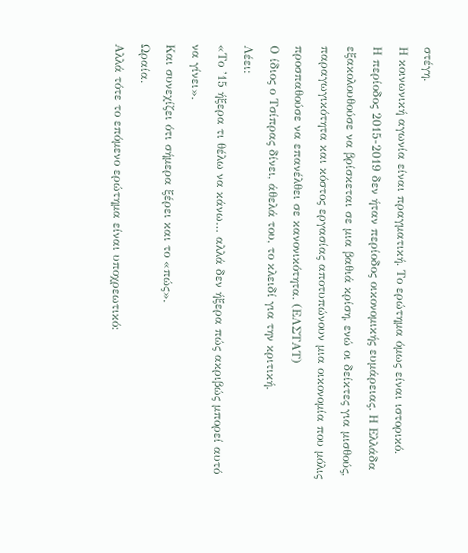στέγη.
Η κοινωνική αγωνία είναι πραγματική. Το ερώτημα όμως είναι ιστορικό.
Η περίοδος 2015-2019 δεν ήταν περίοδος οικονομικής ευμάρειας. Η Ελλάδα εξακολουθούσε να βρίσκεται σε μια βαθιά κρίση, ενώ οι δείκτες για μισθούς, παραγωγικότητα και κόστος εργασίας αποτυπώνουν μια οικονομία που μόλις προσπαθούσε να επανέλθει σε κανονικότητα. (ΕΛΣΤΑΤ)
Ο ίδιος ο Τσίπρας δίνει, άθελά του, το κλειδί για την κριτική.
Λέει:
«Το ’15 ήξερα τι θέλω να κάνω… αλλά δεν ήξερα πώς ακριβώς μπορεί αυτό να γίνει».
Και συνεχίζει ότι σήμερα ξέρει και το «πώς».
Ωραία.
Αλλά τότε το επόμενο ερώτημα είναι υποχρεωτικό: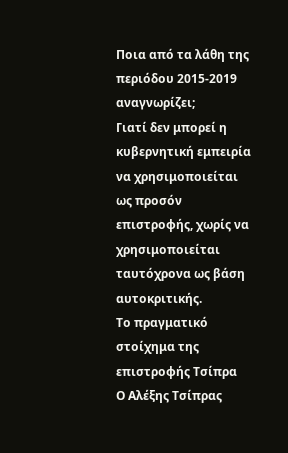Ποια από τα λάθη της περιόδου 2015-2019 αναγνωρίζει;
Γιατί δεν μπορεί η κυβερνητική εμπειρία να χρησιμοποιείται ως προσόν επιστροφής, χωρίς να χρησιμοποιείται ταυτόχρονα ως βάση αυτοκριτικής.
Το πραγματικό στοίχημα της επιστροφής Τσίπρα
Ο Αλέξης Τσίπρας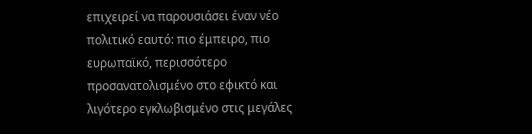επιχειρεί να παρουσιάσει έναν νέο πολιτικό εαυτό: πιο έμπειρο, πιο ευρωπαϊκό, περισσότερο προσανατολισμένο στο εφικτό και λιγότερο εγκλωβισμένο στις μεγάλες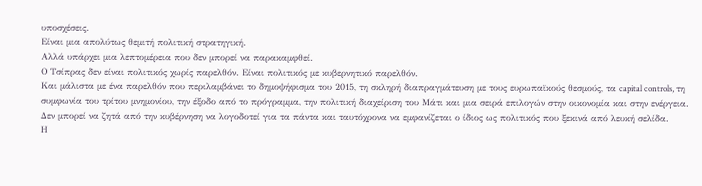υποσχέσεις.
Είναι μια απολύτως θεμιτή πολιτική στρατηγική.
Αλλά υπάρχει μια λεπτομέρεια που δεν μπορεί να παρακαμφθεί.
Ο Τσίπρας δεν είναι πολιτικός χωρίς παρελθόν. Είναι πολιτικός με κυβερνητικό παρελθόν.
Και μάλιστα με ένα παρελθόν που περιλαμβάνει το δημοψήφισμα του 2015, τη σκληρή διαπραγμάτευση με τους ευρωπαϊκούς θεσμούς, τα capital controls, τη συμφωνία του τρίτου μνημονίου, την έξοδο από το πρόγραμμα, την πολιτική διαχείριση του Μάτι και μια σειρά επιλογών στην οικονομία και στην ενέργεια.
Δεν μπορεί να ζητά από την κυβέρνηση να λογοδοτεί για τα πάντα και ταυτόχρονα να εμφανίζεται ο ίδιος ως πολιτικός που ξεκινά από λευκή σελίδα.
Η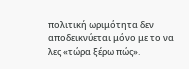πολιτική ωριμότητα δεν αποδεικνύεται μόνο με το να λες «τώρα ξέρω πώς».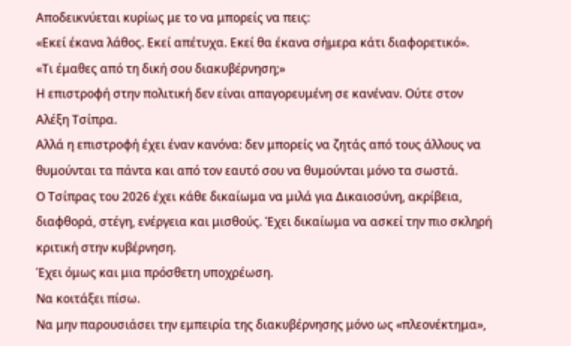Αποδεικνύεται κυρίως με το να μπορείς να πεις:
«Εκεί έκανα λάθος. Εκεί απέτυχα. Εκεί θα έκανα σήμερα κάτι διαφορετικό».
«Τι έμαθες από τη δική σου διακυβέρνηση;»
Η επιστροφή στην πολιτική δεν είναι απαγορευμένη σε κανέναν. Ούτε στον Αλέξη Τσίπρα.
Αλλά η επιστροφή έχει έναν κανόνα: δεν μπορείς να ζητάς από τους άλλους να θυμούνται τα πάντα και από τον εαυτό σου να θυμούνται μόνο τα σωστά.
Ο Τσίπρας του 2026 έχει κάθε δικαίωμα να μιλά για Δικαιοσύνη, ακρίβεια, διαφθορά, στέγη, ενέργεια και μισθούς. Έχει δικαίωμα να ασκεί την πιο σκληρή κριτική στην κυβέρνηση.
Έχει όμως και μια πρόσθετη υποχρέωση.
Να κοιτάξει πίσω.
Να μην παρουσιάσει την εμπειρία της διακυβέρνησης μόνο ως «πλεονέκτημα»,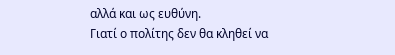αλλά και ως ευθύνη.
Γιατί ο πολίτης δεν θα κληθεί να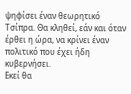ψηφίσει έναν θεωρητικό Τσίπρα. Θα κληθεί, εάν και όταν έρθει η ώρα, να κρίνει έναν πολιτικό που έχει ήδη κυβερνήσει.
Εκεί θα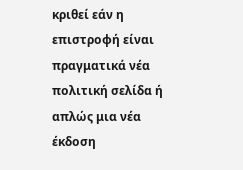κριθεί εάν η επιστροφή είναι πραγματικά νέα πολιτική σελίδα ή απλώς μια νέα έκδοση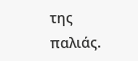της παλιάς.